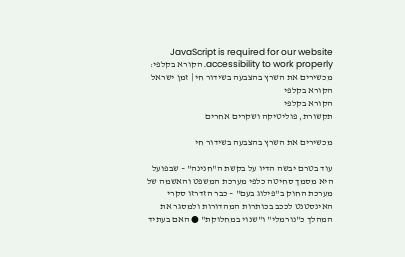JavaScript is required for our website accessibility to work properly. הקורא בקלפי: מכשירים את השרץ בהצבעה בשידור חי | זמן ישראל
הקורא בקלפי
הקורא בקלפי
תקשורת, פוליטיקה ושקרים אחרים

מכשירים את השרץ בהצבעה בשידור חי

עוד בטרם יבשה הדיו על בקשת ה"חנינה" – שבפועל היא מסמך סחיטה כלפי מערכת המשפט והאשמה של מערכת החוק ב"פילוג בעם" – כבר הזדרזו סקרי האינסטנט לככב בכותרות המהדורות ולמסגר את המהלך כ"נורמלי" ו"שנוי במחלוקת" ● האם בעתיד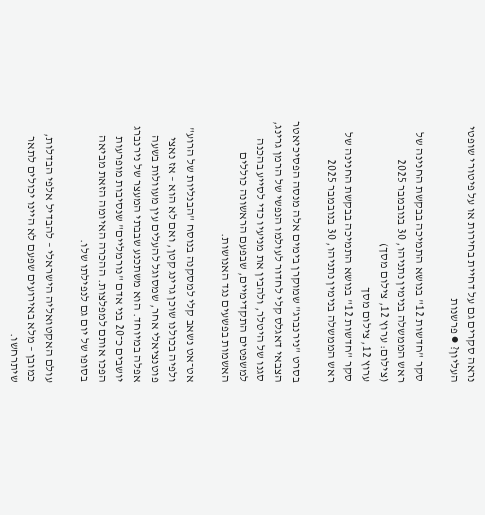נראה סקרים גם על דחיית בחירות או על פיטורי שופטי העליון? ● פרשנות

סקר "חדשות 12" בנושא התמיכה בבקשת החנינה של ראש הממשלה בנימין נתניהו, 30 בנובמבר 2025 (צילום: ערוץ 12, צילום מסך)
ערוץ 12, צילום מסך
סקר "חדשות 12" בנושא התמיכה בבקשת החנינה של ראש הממשלה בנימין נתניהו, 30 בנובמבר 2025

בסרט "נירנברג" שמוקרן בימים אלה מנסה הפסיכיאטר הצבאי דאגלס קלי לחדור לעולמו הנפשי של הרמן גרינג, סגנו של היטלר, ולהבין את מניעיו כדי לסייע בהכנה למשפטים התקדימיים, שבפעם הראשונה כוללים האשמות בפשעים נגד האנושות.

אט־אט נשאב קלי למסקנה בנוסח "הבנליות של הרוע" ולפיה בכולנו שוכן גרינג קטן, ואם לא הוא – אז נאצי פוטנציאלי אחר, שמסוגל להעלים עין מעוולות בשעה אפלה במיוחד. הוא משתכנע שבבתי המעצר של נירנברג יושבים כ־20 בני אדם "נורמליים" שנסיבות מופרעות הפכו אותם למפלצות. ההכרה האיומה הזאת מביאה בסופו של יום גם לנפילתו שלו.

עולם האקטואליה הישראלי – להבדיל אלפי הבדלות, כמובן – מלא באירועים שפעם לא היינו יכולים לתאר שיתרחשו.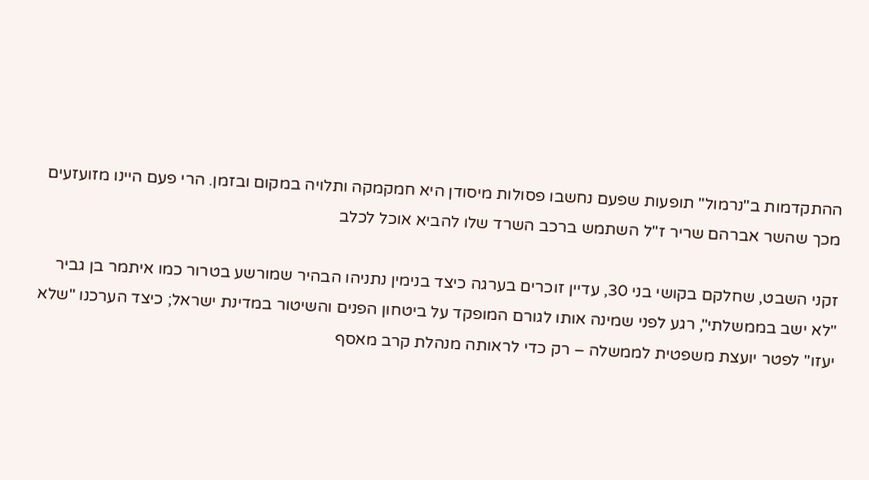ההתקדמות ב"נרמול" תופעות שפעם נחשבו פסולות מיסודן היא חמקמקה ותלויה במקום ובזמן. הרי פעם היינו מזועזעים מכך שהשר אברהם שריר ז"ל השתמש ברכב השרד שלו להביא אוכל לכלב

זקני השבט, שחלקם בקושי בני 30, עדיין זוכרים בערגה כיצד בנימין נתניהו הבהיר שמורשע בטרור כמו איתמר בן גביר "לא ישב בממשלתי", רגע לפני שמינה אותו לגורם המופקד על ביטחון הפנים והשיטור במדינת ישראל; כיצד הערכנו "שלא יעזו" לפטר יועצת משפטית לממשלה – רק כדי לראותה מנהלת קרב מאסף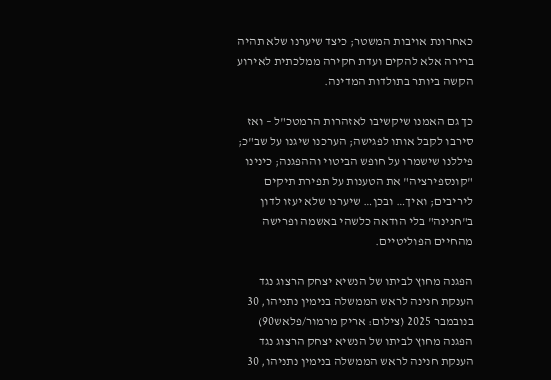כאחרונת אויבות המשטר; כיצד שיערנו שלא תהיה ברירה אלא להקים ועדת חקירה ממלכתית לאירוע הקשה ביותר בתולדות המדינה.

כך גם האמנו שיקשיבו לאזהרות הרמטכ"ל – ואז סירבו לקבל אותו לפגישה; הערכנו שיגנו על שב"כ; פיללנו שישמרו על חופש הביטוי וההפגנה; כינינו "קונספירציה" את הטענות על תפירת תיקים ליריבים; ואיך… ובכן… שיערנו שלא יעזו לדון ב"חנינה" בלי הודאה כלשהי באשמה ופרישה מהחיים הפוליטיים.

הפגנה מחוץ לביתו של הנשיא יצחק הרצוג נגד הענקת חנינה לראש הממשלה בנימין נתניהו, 30 בנובמבר 2025 (צילום: אריק מרמור/פלאש90)
הפגנה מחוץ לביתו של הנשיא יצחק הרצוג נגד הענקת חנינה לראש הממשלה בנימין נתניהו, 30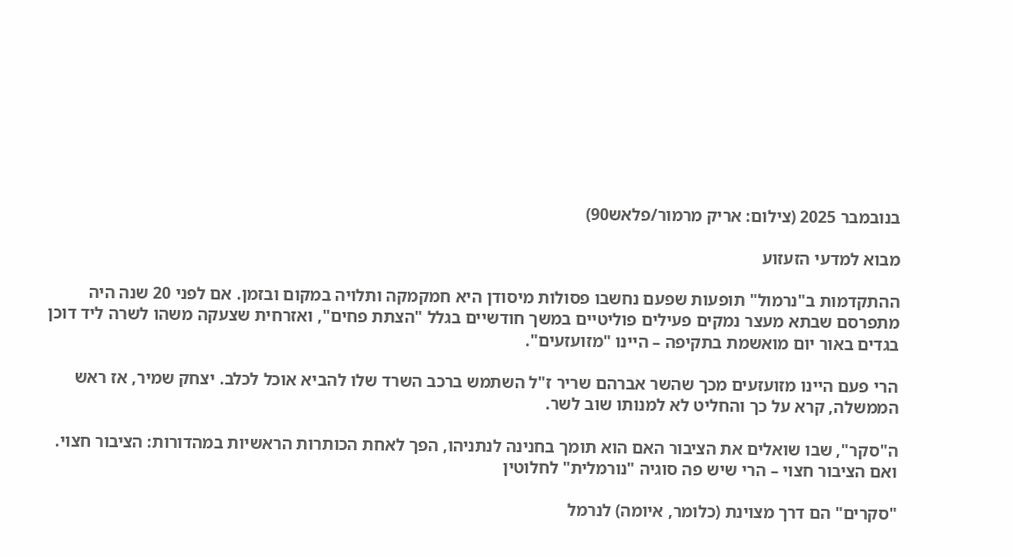בנובמבר 2025 (צילום: אריק מרמור/פלאש90)

מבוא למדעי הזעזוע

ההתקדמות ב"נרמול" תופעות שפעם נחשבו פסולות מיסודן היא חמקמקה ותלויה במקום ובזמן. אם לפני 20 שנה היה מתפרסם שבתא מעצר נמקים פעילים פוליטיים במשך חודשיים בגלל "הצתת פחים", ואזרחית שצעקה משהו לשרה ליד דוכן בגדים באור יום מואשמת בתקיפה – היינו "מזועזעים".

הרי פעם היינו מזועזעים מכך שהשר אברהם שריר ז"ל השתמש ברכב השרד שלו להביא אוכל לכלב. יצחק שמיר, אז ראש הממשלה, קרא על כך והחליט לא למנותו שוב לשר.

ה"סקר", שבו שואלים את הציבור האם הוא תומך בחנינה לנתניהו, הפך לאחת הכותרות הראשיות במהדורות: הציבור חצוי. ואם הציבור חצוי – הרי שיש פה סוגיה "נורמלית" לחלוטין

"סקרים" הם דרך מצוינת (כלומר, איומה) לנרמל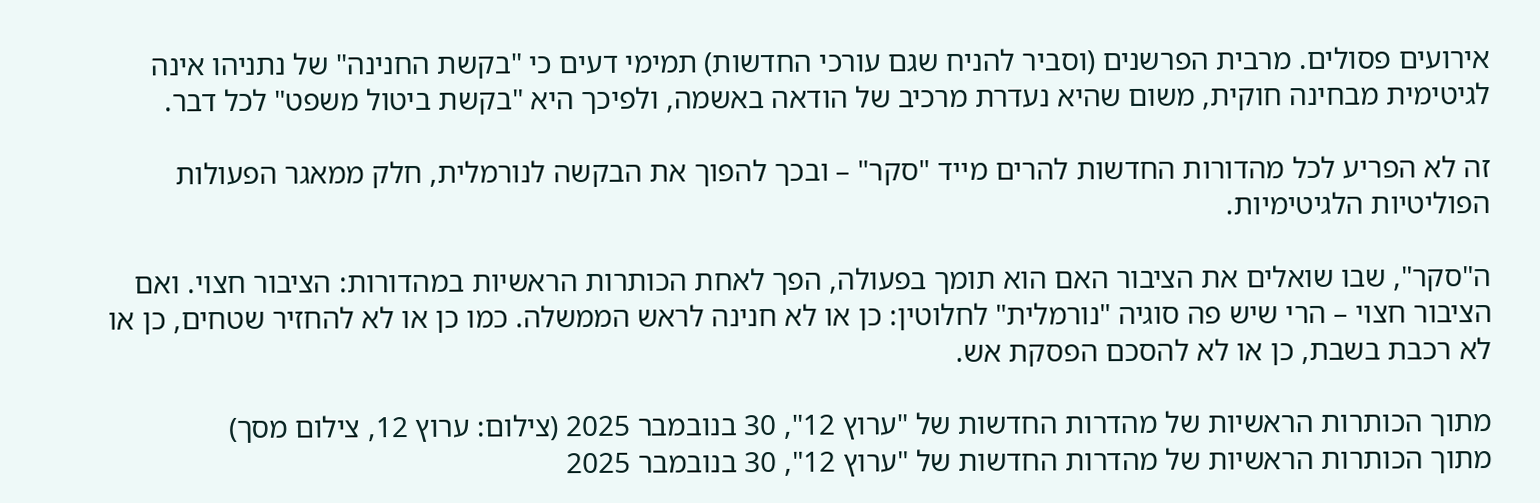אירועים פסולים. מרבית הפרשנים (וסביר להניח שגם עורכי החדשות) תמימי דעים כי "בקשת החנינה" של נתניהו אינה לגיטימית מבחינה חוקית, משום שהיא נעדרת מרכיב של הודאה באשמה, ולפיכך היא "בקשת ביטול משפט" לכל דבר.

זה לא הפריע לכל מהדורות החדשות להרים מייד "סקר" – ובכך להפוך את הבקשה לנורמלית, חלק ממאגר הפעולות הפוליטיות הלגיטימיות.

ה"סקר", שבו שואלים את הציבור האם הוא תומך בפעולה, הפך לאחת הכותרות הראשיות במהדורות: הציבור חצוי. ואם הציבור חצוי – הרי שיש פה סוגיה "נורמלית" לחלוטין: כן או לא חנינה לראש הממשלה. כמו כן או לא להחזיר שטחים, כן או לא רכבת בשבת, כן או לא להסכם הפסקת אש.

מתוך הכותרות הראשיות של מהדרות החדשות של "ערוץ 12", 30 בנובמבר 2025 (צילום: ערוץ 12, צילום מסך)
מתוך הכותרות הראשיות של מהדרות החדשות של "ערוץ 12", 30 בנובמבר 2025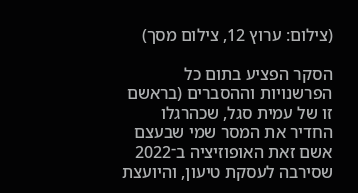(צילום: ערוץ 12, צילום מסך)

הסקר הפציע בתום כל הפרשנויות וההסברים (בראשם זו של עמית סגל, שכהרגלו החדיר את המסר שמי שבעצם אשם זאת האופוזיציה ב־2022 שסירבה לעסקת טיעון, והיועצת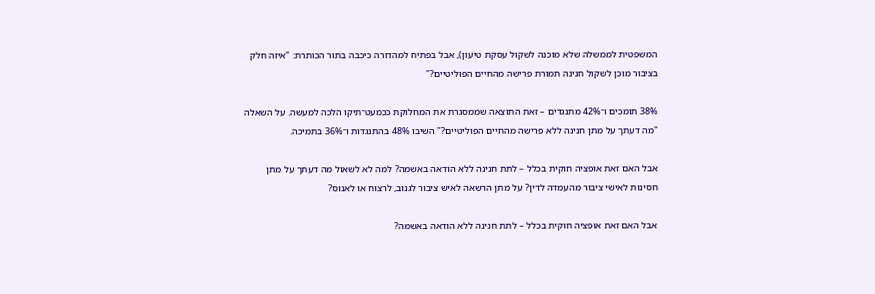המשפטית לממשלה שלא מוכנה לשקול עסקת טיעון), אבל בפתיח למהדורה כיכבה בתור הכותרת: "איזה חלק בציבור מוכן לשקול חנינה תמורת פרישה מהחיים הפוליטיים?"

38% תומכים ו־42% מתנגדים – זאת התוצאה שממסגרת את המחלוקת ככמעט־תיקו הלכה למעשה. על השאלה "מה דעתך על מתן חנינה ללא פרישה מהחיים הפוליטיים?" השיבו 48% בהתנגדות ו־36% בתמיכה.

אבל האם זאת אופציה חוקית בכלל – לתת חנינה ללא הודאה באשמה? למה לא לשאול מה דעתך על מתן חסינות לאישי ציבור מהעמדה לדין? על מתן הרשאה לאיש ציבור לגנוב, לרצוח או לאנוס?

אבל האם זאת אופציה חוקית בכלל – לתת חנינה ללא הודאה באשמה?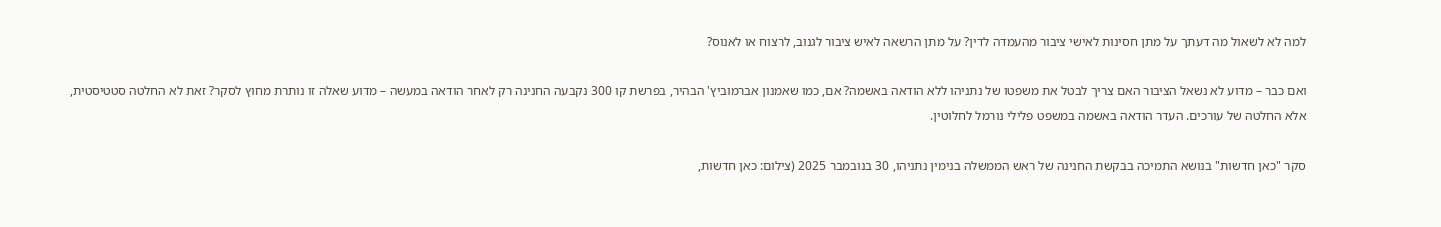למה לא לשאול מה דעתך על מתן חסינות לאישי ציבור מהעמדה לדין? על מתן הרשאה לאיש ציבור לגנוב, לרצוח או לאנוס?

ואם כבר – מדוע לא נשאל הציבור האם צריך לבטל את משפטו של נתניהו ללא הודאה באשמה? אם, כמו שאמנון אברמוביץ' הבהיר, בפרשת קו 300 נקבעה החנינה רק לאחר הודאה במעשה – מדוע שאלה זו נותרת מחוץ לסקר? זאת לא החלטה סטטיסטית, אלא החלטה של עורכים. העדר הודאה באשמה במשפט פלילי נורמל לחלוטין.

סקר "כאן חדשות" בנושא התמיכה בבקשת החנינה של ראש הממשלה בנימין נתניהו, 30 בנובמבר 2025 (צילום: כאן חדשות,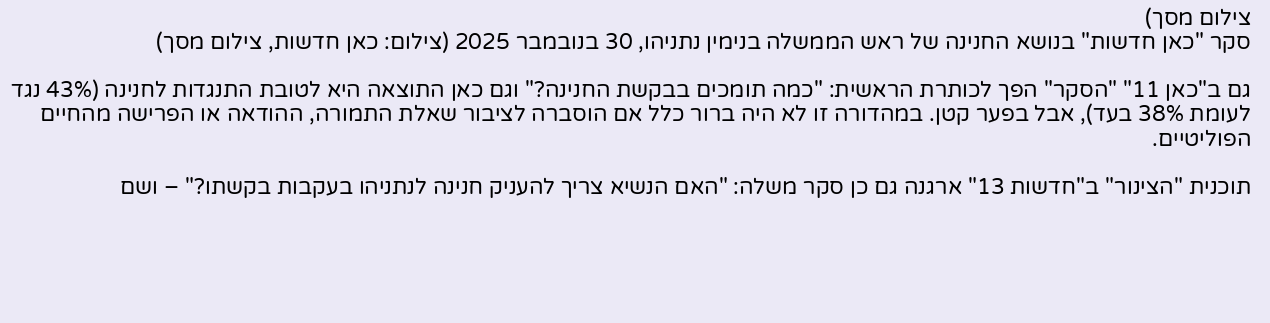צילום מסך)
סקר "כאן חדשות" בנושא החנינה של ראש הממשלה בנימין נתניהו, 30 בנובמבר 2025 (צילום: כאן חדשות, צילום מסך)

גם ב"כאן 11" "הסקר" הפך לכותרת הראשית: "כמה תומכים בבקשת החנינה?" וגם כאן התוצאה היא לטובת התנגדות לחנינה (43% נגד לעומת 38% בעד), אבל בפער קטן. במהדורה זו לא היה ברור כלל אם הוסברה לציבור שאלת התמורה, ההודאה או הפרישה מהחיים הפוליטיים.

תוכנית "הצינור" ב"חדשות 13" ארגנה גם כן סקר משלה: "האם הנשיא צריך להעניק חנינה לנתניהו בעקבות בקשתו?" – ושם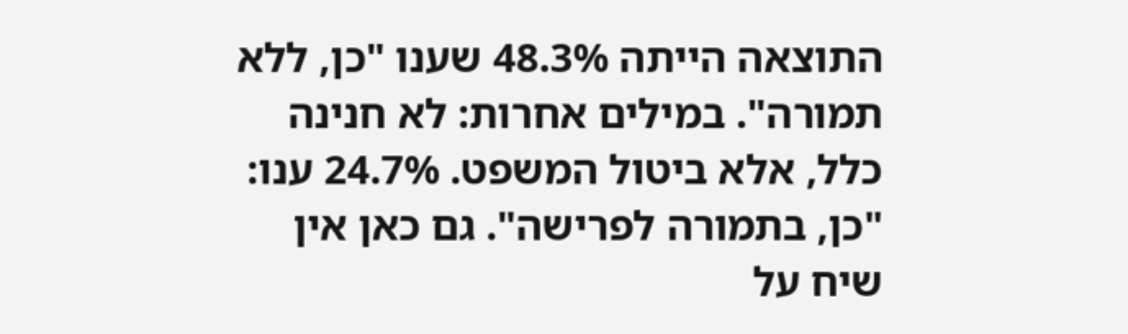התוצאה הייתה 48.3% שענו "כן, ללא תמורה". במילים אחרות: לא חנינה כלל, אלא ביטול המשפט. 24.7% ענו: "כן, בתמורה לפרישה". גם כאן אין שיח על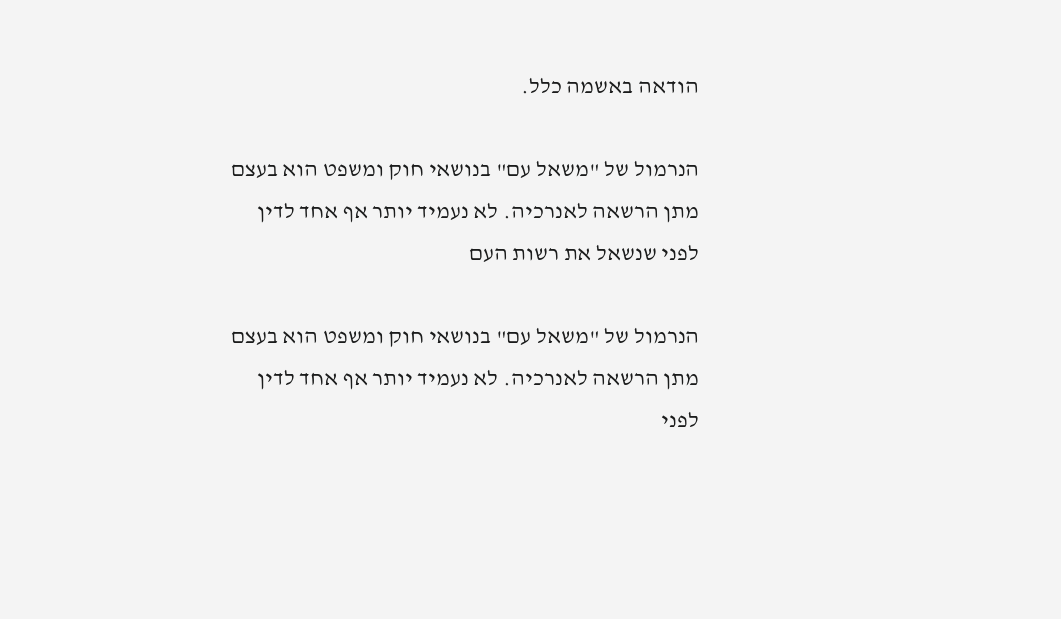הודאה באשמה כלל.

הנרמול של "משאל עם" בנושאי חוק ומשפט הוא בעצם מתן הרשאה לאנרכיה. לא נעמיד יותר אף אחד לדין לפני שנשאל את רשות העם

הנרמול של "משאל עם" בנושאי חוק ומשפט הוא בעצם מתן הרשאה לאנרכיה. לא נעמיד יותר אף אחד לדין לפני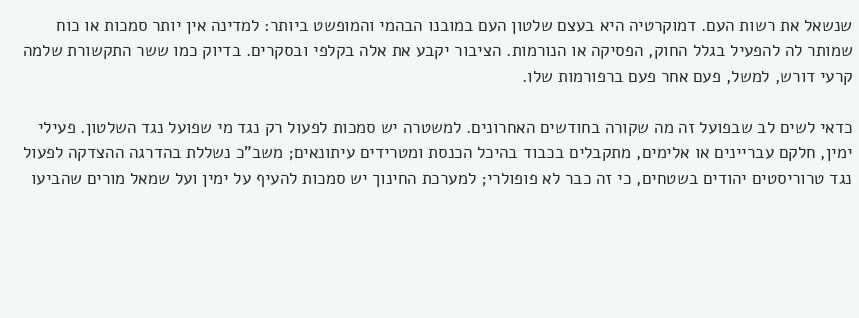שנשאל את רשות העם. דמוקרטיה היא בעצם שלטון העם במובנו הבהמי והמופשט ביותר: למדינה אין יותר סמכות או כוח שמותר לה להפעיל בגלל החוק, הפסיקה או הנורמות. הציבור יקבע את אלה בקלפי ובסקרים. בדיוק כמו ששר התקשורת שלמה קרעי דורש, למשל, פעם אחר פעם ברפורמות שלו.

כדאי לשים לב שבפועל זה מה שקורה בחודשים האחרונים. למשטרה יש סמכות לפעול רק נגד מי שפועל נגד השלטון. פעילי ימין, חלקם עבריינים או אלימים, מתקבלים בכבוד בהיכל הכנסת ומטרידים עיתונאים; משב"כ נשללת בהדרגה ההצדקה לפעול נגד טרוריסטים יהודים בשטחים, כי זה כבר לא פופולרי; למערכת החינוך יש סמכות להעיף על ימין ועל שמאל מורים שהביעו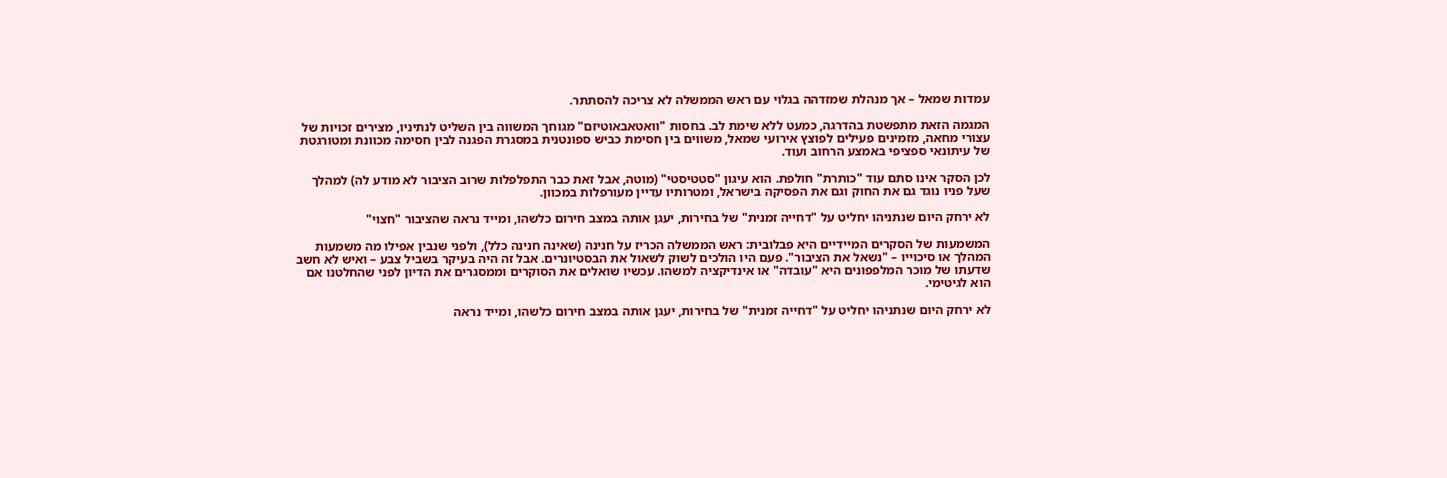עמדות שמאל – אך מנהלת שמזדהה בגלוי עם ראש הממשלה לא צריכה להסתתר.

המגמה הזאת מתפשטת בהדרגה, כמעט ללא שימת לב. בחסות "וואטאבאוטיזם" מגוחך המשווה בין השליט לנתיניו, מצירים זכויות של עצורי מחאה, מזמינים פעילים לפוצץ אירועי שמאל, משווים בין חסימת כביש ספונטנית במסגרת הפגנה לבין חסימה מכוונת ומטורגטת של עיתונאי ספציפי באמצע הרחוב ועוד.

לכן הסקר אינו סתם עוד "כותרת" חולפת. הוא עיגון "סטטיסטי" (מוטה, אבל זאת כבר התפלפלות שרוב הציבור לא מודע לה) למהלך שעל פניו נוגד גם את החוק וגם את הפסיקה בישראל, ומטרותיו עדיין מעורפלות במכוון.

לא ירחק היום שנתניהו יחליט על "דחייה זמנית" של בחירות, יעגן אותה במצב חירום כלשהו, ומייד נראה שהציבור "חצוי"

המשמעות של הסקרים המיידיים היא פבלובית: ראש הממשלה הכריז על חנינה (שאינה חנינה כלל), ולפני שנבין אפילו מה משמעות המהלך או סיכוייו – "נשאל את הציבור". פעם היו הולכים לשוק לשאול את הבסטיונרים. אבל זה היה בעיקר בשביל צבע – ואיש לא חשב שדעתו של מוכר המלפפונים היא "עובדה" או אינדיקציה למשהו. עכשיו שואלים את הסוקרים וממסגרים את הדיון לפני שהחלטנו אם הוא לגיטימי.

לא ירחק היום שנתניהו יחליט על "דחייה זמנית" של בחירות, יעגן אותה במצב חירום כלשהו, ומייד נראה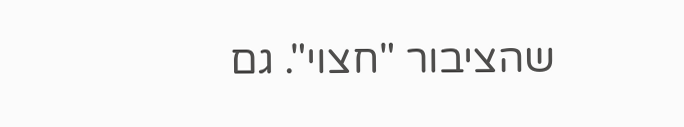שהציבור "חצוי". גם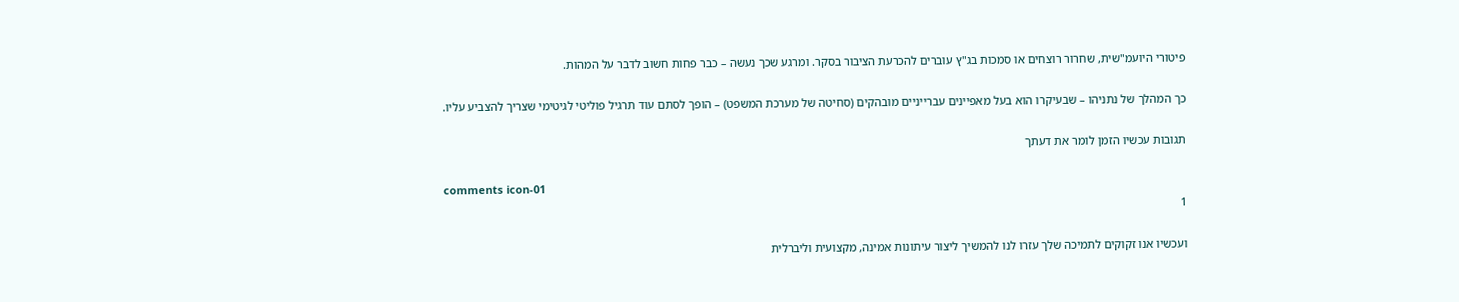פיטורי היועמ"שית, שחרור רוצחים או סמכות בג"ץ עוברים להכרעת הציבור בסקר. ומרגע שכך נעשה – כבר פחות חשוב לדבר על המהות.

כך המהלך של נתניהו – שבעיקרו הוא בעל מאפיינים עברייניים מובהקים (סחיטה של מערכת המשפט) – הופך לסתם עוד תרגיל פוליטי לגיטימי שצריך להצביע עליו.

תגובות עכשיו הזמן לומר את דעתך

comments icon-01
1

ועכשיו אנו זקוקים לתמיכה שלך עזרו לנו להמשיך ליצור עיתונות אמינה, מקצועית וליברלית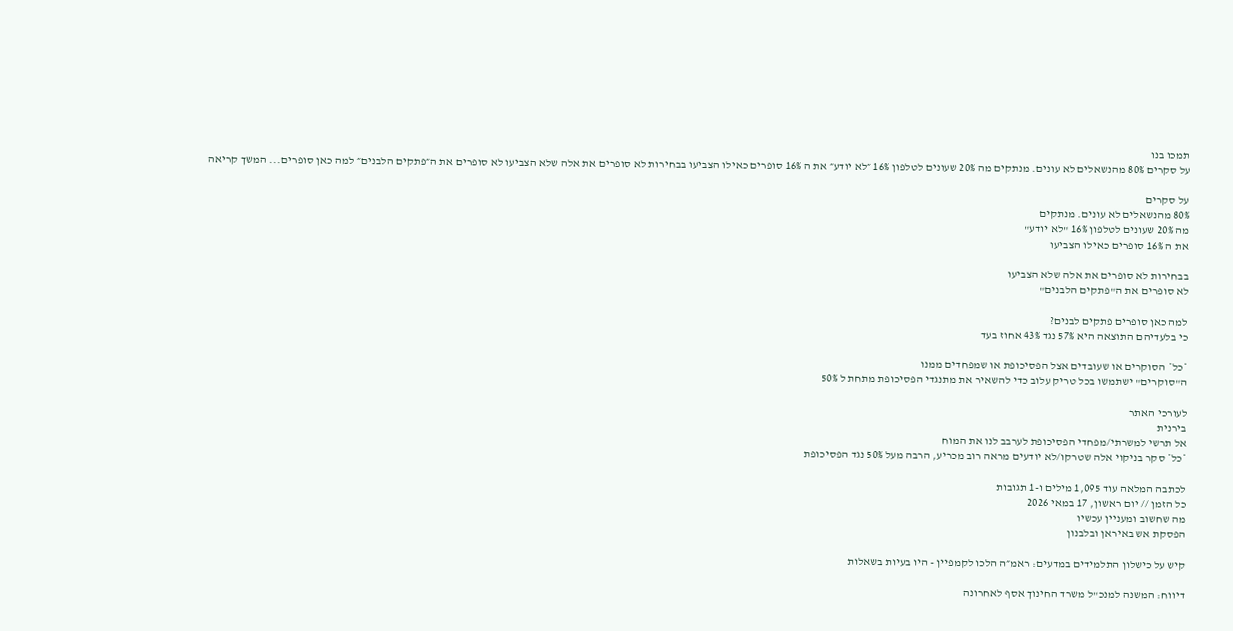תמכו בנו
על סקרים 80% מהנשאלים לא עונים. מנתקים מה 20% שעונים לטלפון 16% ״לא יודע״ את ה 16% סופרים כאילו הצביעו בבחירות לא סופרים את אלה שלא הצביעו לא סופרים את ה״פתקים הלבנים״ למה כאן סופרים... המשך קריאה

על סקרים
80% מהנשאלים לא עונים. מנתקים
מה 20% שעונים לטלפון 16% "לא יודע"
את ה 16% סופרים כאילו הצביעו

בבחירות לא סופרים את אלה שלא הצביעו
לא סופרים את ה"פתקים הלבנים"

למה כאן סופרים פתקים לבנים?
כי בלעדיהם התוצאה היא 57% נגד 43% אחוז בעד

*כל* הסוקרים או שעובדים אצל הפסיכופת או שמפחדים ממנו
ה"סוקרים" ישתמשו בכל טריק עלוב כדי להשאיר את מתנגדי הפסיכופת מתחת ל 50%

לעורכי האתר
בירנית
אל תרשי למשרתי/מפחדי הפסיכופת לערבב לנו את המוח
*כל* סקר בניקוי אלה שטרקו/לא יודעים מראה רוב מכריע, הרבה מעל 50% נגד הפסיכופת

לכתבה המלאה עוד 1,095 מילים ו-1 תגובות
כל הזמן // יום ראשון, 17 במאי 2026
מה שחשוב ומעניין עכשיו
הפסקת אש באיראן ובלבנון

קיש על כישלון התלמידים במדעים: ראמ״ה הלכו לקמפיין - היו בעיות בשאלות

דיווח: המשנה למנכ"ל משרד החינוך אסף לאחרונה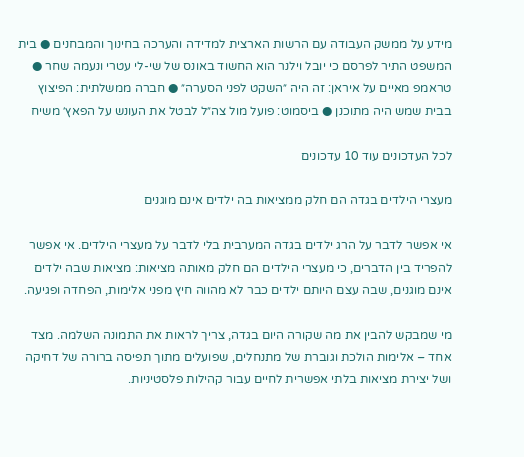מידע על ממשק העבודה עם הרשות הארצית למדידה והערכה בחינוך והמבחנים ● בית המשפט התיר לפרסם כי יובל וילנר הוא החשוד באונס של שי-לי עטרי ונעמה שחר ● טראמפ מאיים על איראן: זה היה ״השקט לפני הסערה״ ● חברה ממשלתית: הפיצוץ בבית שמש היה מתוכנן ● ביסמוט: פועל מול צה״ל לבטל את העונש על הפאץ׳ משיח

לכל העדכונים עוד 10 עדכונים

מעצרי הילדים בגדה הם חלק ממציאות בה ילדים אינם מוגנים

אי אפשר לדבר על הרג ילדים בגדה המערבית בלי לדבר על מעצרי הילדים. אי אפשר להפריד בין הדברים, כי מעצרי הילדים הם חלק מאותה מציאות: מציאות שבה ילדים אינם מוגנים, שבה עצם היותם ילדים כבר לא מהווה חיץ מפני אלימות, הפחדה ופגיעה.

מי שמבקש להבין את מה שקורה היום בגדה, צריך לראות את התמונה השלמה. מצד אחד – אלימות הולכת וגוברת של מתנחלים, שפועלים מתוך תפיסה ברורה של דחיקה ושל יצירת מציאות בלתי אפשרית לחיים עבור קהילות פלסטיניות.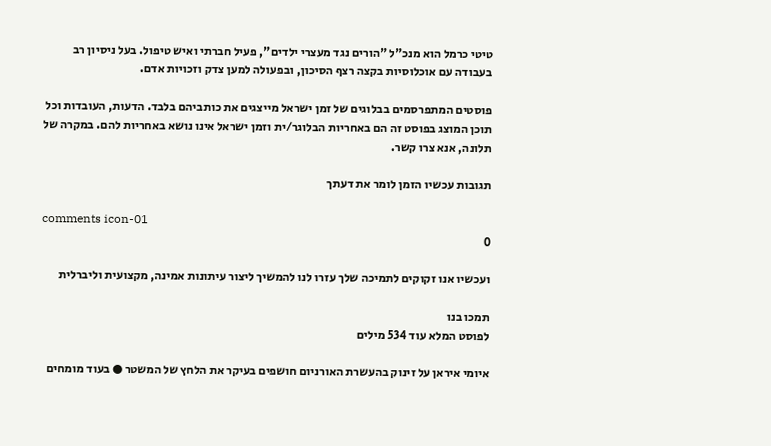טיטי כרמל הוא מנכ"ל "הורים נגד מעצרי ילדים", פעיל חברתי ואיש טיפול. בעל ניסיון רב בעבודה עם אוכלוסיות בקצה רצף הסיכון, ובפעולה למען צדק וזכויות אדם.

פוסטים המתפרסמים בבלוגים של זמן ישראל מייצגים את כותביהם בלבד. הדעות, העובדות וכל תוכן המוצג בפוסט זה הם באחריות הבלוגר/ית וזמן ישראל אינו נושא באחריות להם. במקרה של תלונה, אנא צרו קשר.

תגובות עכשיו הזמן לומר את דעתך

comments icon-01
0

ועכשיו אנו זקוקים לתמיכה שלך עזרו לנו להמשיך ליצור עיתונות אמינה, מקצועית וליברלית

תמכו בנו
לפוסט המלא עוד 534 מילים

איומי איראן על זינוק בהעשרת האורניום חושפים בעיקר את הלחץ של המשטר ● בעוד מומחים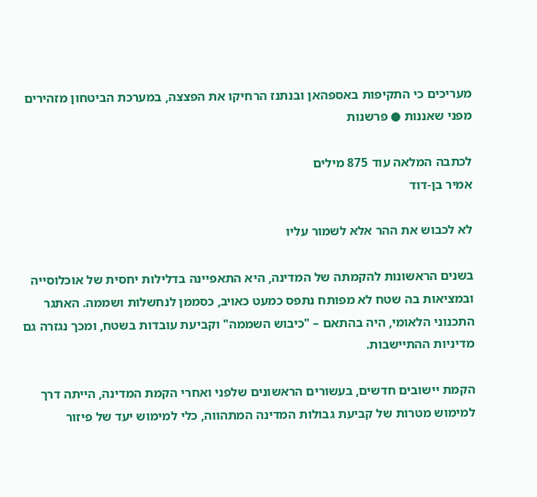מעריכים כי התקיפות באספהאן ובנתנז הרחיקו את הפצצה, במערכת הביטחון מזהירים מפני שאננות ● פרשנות

לכתבה המלאה עוד 875 מילים
אמיר בן-דוד

לא לכבוש את ההר אלא לשמור עליו

בשנים הראשונות להקמתה של המדינה, היא התאפיינה בדלילות יחסית של אוכלוסייה ובמציאות בה שטח לא מפותח נתפס כמעט כאויב, כסממן לנחשלות ושממה. האתגר התכנוני הלאומי, היה בהתאם – "כיבוש השממה" וקביעת עובדות בשטח, ומכך נגזרה גם מדיניות ההתיישבות.

הקמת יישובים חדשים, בעשורים הראשונים שלפני ואחרי הקמת המדינה, הייתה דרך למימוש מטרות של קביעת גבולות המדינה המתהווה, כלי למימוש יעד של פיזור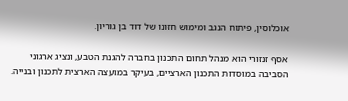אוכלוסין, פיתוח הנגב ומימוש חזונו של דוד בן גוריון.

אסף זנזורי הוא מנהל תחום התכנון בחברה להגנת הטבע, ונציג ארגוני הסביבה במוסדות התכנון הארציים, בעיקר במועצה הארצית לתכנון ובנייה.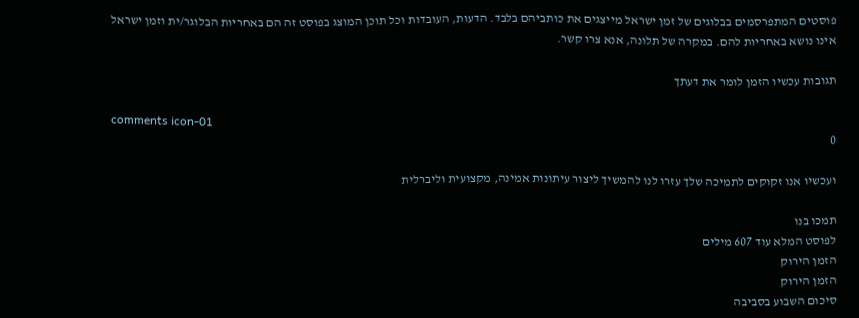פוסטים המתפרסמים בבלוגים של זמן ישראל מייצגים את כותביהם בלבד. הדעות, העובדות וכל תוכן המוצג בפוסט זה הם באחריות הבלוגר/ית וזמן ישראל אינו נושא באחריות להם. במקרה של תלונה, אנא צרו קשר.

תגובות עכשיו הזמן לומר את דעתך

comments icon-01
0

ועכשיו אנו זקוקים לתמיכה שלך עזרו לנו להמשיך ליצור עיתונות אמינה, מקצועית וליברלית

תמכו בנו
לפוסט המלא עוד 607 מילים
הזמן הירוק
הזמן הירוק
סיכום השבוע בסביבה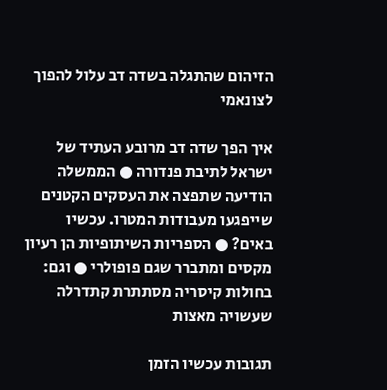הזיהום שהתגלה בשדה דב עלול להפוך לצונאמי

איך הפך שדה דב מרובע העתיד של ישראל לתיבת פנדורה ● הממשלה הודיעה שתפצה את העסקים הקטנים שייפגעו מעבודות המטרו. עכשיו באים? ● הספריות השיתופיות הן רעיון מקסים ומתברר שגם פופולרי ● וגם: בחולות קיסריה מסתתרת קתדרלה שעשויה מאצות

תגובות עכשיו הזמן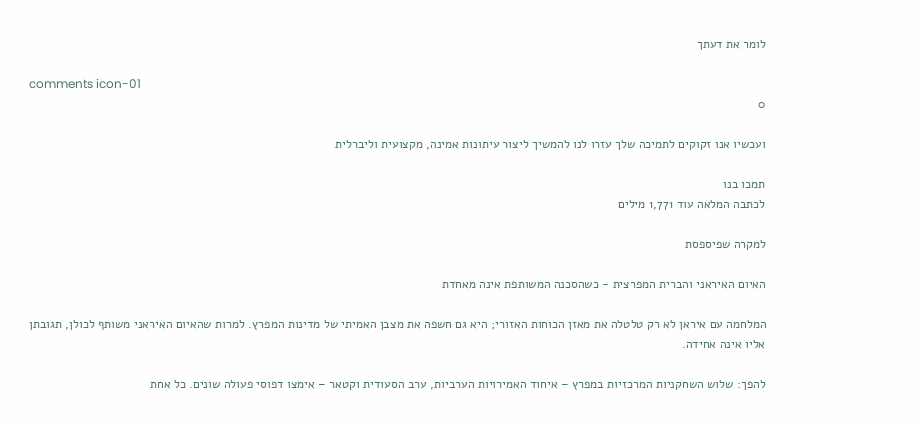לומר את דעתך

comments icon-01
0

ועכשיו אנו זקוקים לתמיכה שלך עזרו לנו להמשיך ליצור עיתונות אמינה, מקצועית וליברלית

תמכו בנו
לכתבה המלאה עוד 1,771 מילים

למקרה שפיספסת

האיום האיראני והברית המפרצית - כשהסכנה המשותפת אינה מאחדת

המלחמה עם איראן לא רק טלטלה את מאזן הכוחות האזורי; היא גם חשפה את מצבן האמיתי של מדינות המפרץ. למרות שהאיום האיראני משותף לכולן, תגובתן אליו אינה אחידה.

להפך: שלוש השחקניות המרכזיות במפרץ – איחוד האמירויות הערביות, ערב הסעודית וקטאר – אימצו דפוסי פעולה שונים. כל אחת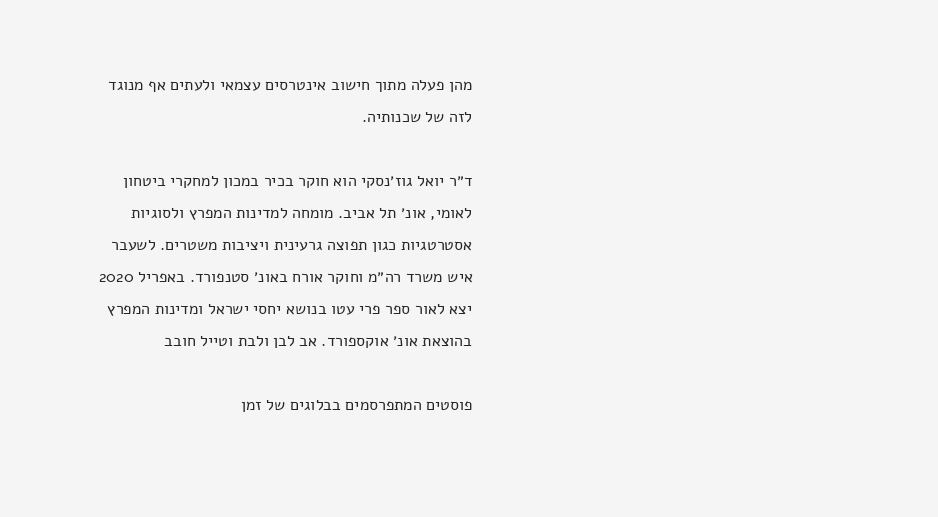מהן פעלה מתוך חישוב אינטרסים עצמאי ולעתים אף מנוגד לזה של שכנותיה.

ד״ר יואל גוז׳נסקי הוא חוקר בכיר במכון למחקרי ביטחון לאומי, אונ׳ תל אביב. מומחה למדינות המפרץ ולסוגיות אסטרטגיות כגון תפוצה גרעינית ויציבות משטרים. לשעבר איש משרד רה״מ וחוקר אורח באונ׳ סטנפורד. באפריל 2020 יצא לאור ספר פרי עטו בנושא יחסי ישראל ומדינות המפרץ בהוצאת אונ׳ אוקספורד. אב לבן ולבת וטייל חובב

פוסטים המתפרסמים בבלוגים של זמן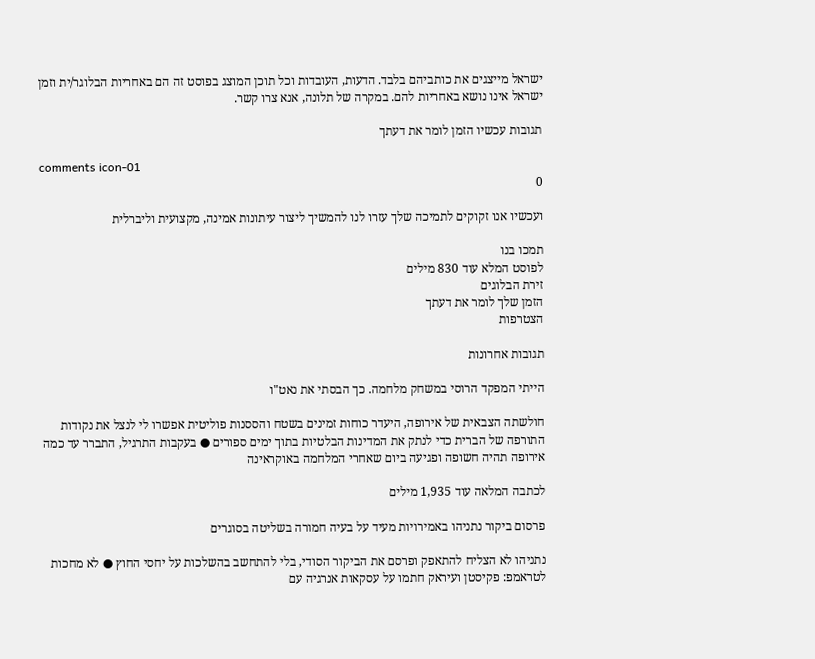ישראל מייצגים את כותביהם בלבד. הדעות, העובדות וכל תוכן המוצג בפוסט זה הם באחריות הבלוגר/ית וזמן ישראל אינו נושא באחריות להם. במקרה של תלונה, אנא צרו קשר.

תגובות עכשיו הזמן לומר את דעתך

comments icon-01
0

ועכשיו אנו זקוקים לתמיכה שלך עזרו לנו להמשיך ליצור עיתונות אמינה, מקצועית וליברלית

תמכו בנו
לפוסט המלא עוד 830 מילים
זירת הבלוגים
הזמן שלך לומר את דעתך
הצטרפות

תגובות אחרונות

הייתי המפקד הרוסי במשחק מלחמה. כך הבסתי את נאט"ו

חולשתה הצבאית של אירופה, היעדר כוחות זמינים בשטח והססנות פוליטית אפשרו לי לנצל את נקודות התורפה של הברית כדי לנתק את המדינות הבלטיות בתוך ימים ספורים ● בעקבות התרגיל, התברר עד כמה אירופה תהיה חשופה ופגיעה ביום שאחרי המלחמה באוקראינה

לכתבה המלאה עוד 1,935 מילים

פרסום ביקור נתניהו באמירויות מעיד על בעיה חמורה בשליטה בסוגרים

נתניהו לא הצליח להתאפק ופרסם את הביקור הסודי, בלי להתחשב בהשלכות על יחסי החוץ ● לא מחכות לטראמפ: פקיסטן ועיראק חתמו על עסקאות אנרגיה עם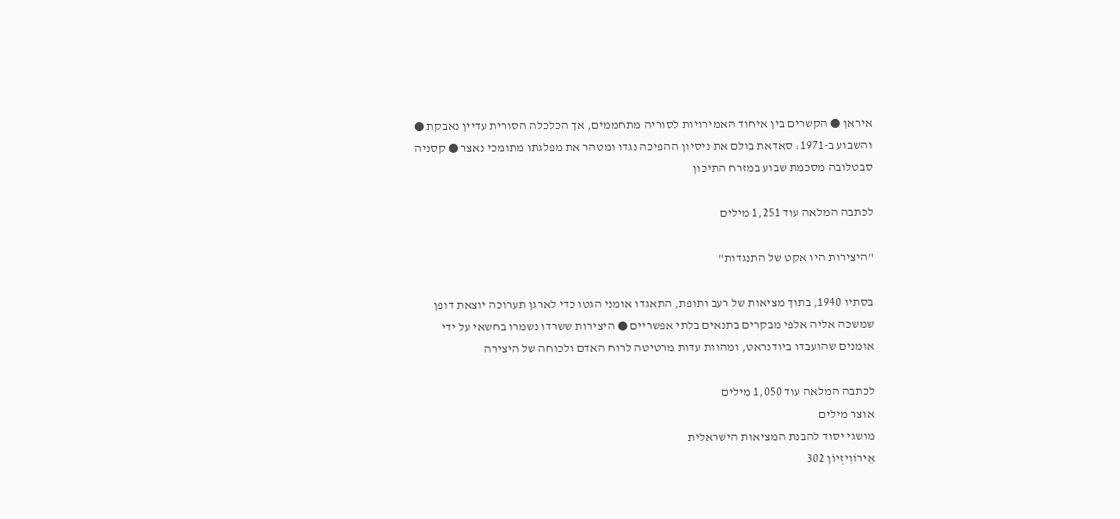איראן ● הקשרים בין איחוד האמירויות לסוריה מתחממים, אך הכלכלה הסורית עדיין נאבקת ● והשבוע ב-1971: סאדאת בולם את ניסיון ההפיכה נגדו ומטהר את מפלגתו מתומכי נאצר ● קסניה סבטלובה מסכמת שבוע במזרח התיכון

לכתבה המלאה עוד 1,251 מילים

"היצירות היו אקט של התנגדות"

בסתיו 1940, בתוך מציאות של רעב ותופת, התאגדו אומני הגטו כדי לארגן תערוכה יוצאת דופן שמשכה אליה אלפי מבקרים בתנאים בלתי אפשריים ● היצירות ששרדו נשמרו בחשאי על ידי אומנים שהועבדו ביודנראט, ומהוות עדות מרטיטה לרוח האדם ולכוחה של היצירה

לכתבה המלאה עוד 1,050 מילים
אוצר מילים
מושגי יסוד להבנת המציאות הישראלית
אֵירוֹוִיזְיוֹן 302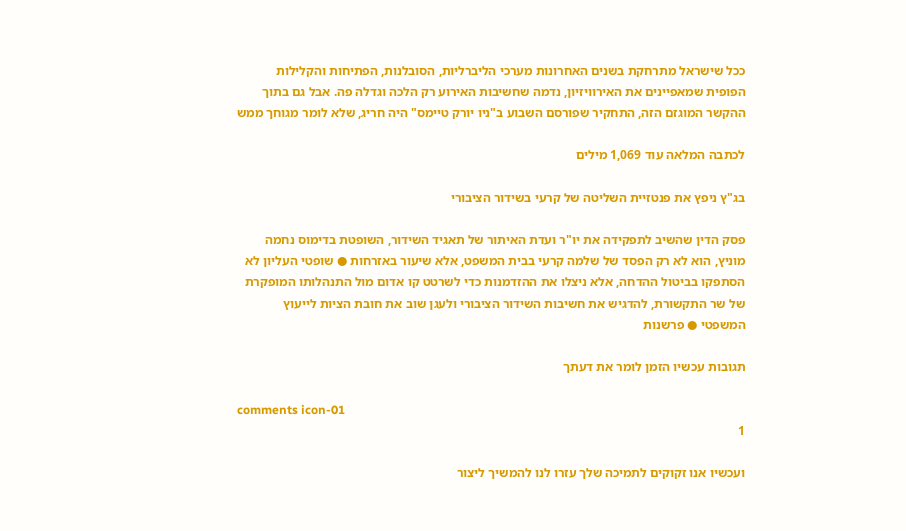ככל שישראל מתרחקת בשנים האחרונות מערכי הליברליות, הסובלנות, הפתיחות והקלילות הפופית שמאפיינים את האירוויזיון, נדמה שחשיבות האירוע רק הלכה וגדלה פה. אבל גם בתוך ההקשר המוגזם הזה, התחקיר שפורסם השבוע ב"ניו יורק טיימס" היה חריג, שלא לומר מגוחך ממש

לכתבה המלאה עוד 1,069 מילים

בג"ץ ניפץ את פנטזיית השליטה של קרעי בשידור הציבורי

פסק הדין שהשיב לתפקידה את יו"ר ועדת האיתור של תאגיד השידור, השופטת בדימוס נחמה מוניץ, הוא לא רק הפסד של שלמה קרעי בבית המשפט, אלא שיעור באזרחות ● שופטי העליון לא הסתפקו בביטול ההדחה, אלא ניצלו את ההזדמנות כדי לשרטט קו אדום מול התנהלותו המופקרת של שר התקשורת, להדגיש את חשיבות השידור הציבורי ולעגן שוב את חובת הציות לייעוץ המשפטי ● פרשנות

תגובות עכשיו הזמן לומר את דעתך

comments icon-01
1

ועכשיו אנו זקוקים לתמיכה שלך עזרו לנו להמשיך ליצור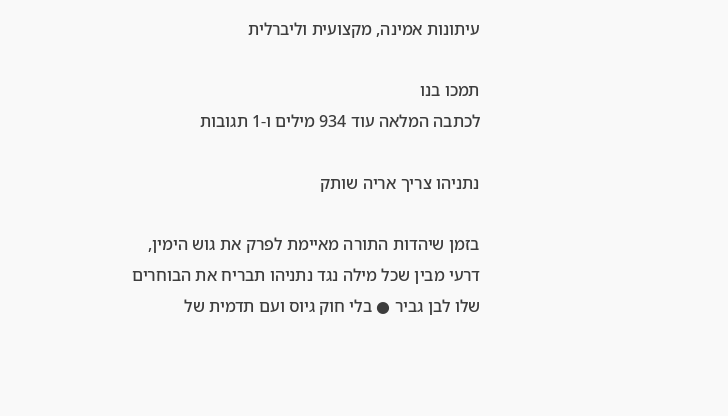עיתונות אמינה, מקצועית וליברלית

תמכו בנו
לכתבה המלאה עוד 934 מילים ו-1 תגובות

נתניהו צריך אריה שותק

בזמן שיהדות התורה מאיימת לפרק את גוש הימין, דרעי מבין שכל מילה נגד נתניהו תבריח את הבוחרים שלו לבן גביר ● בלי חוק גיוס ועם תדמית של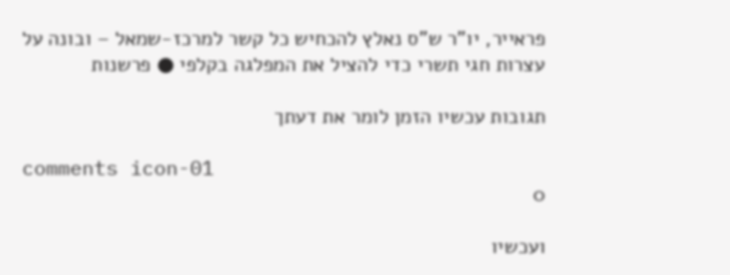פראייר, יו"ר ש"ס נאלץ להכחיש כל קשר למרכז-שמאל – ובונה על עצרות חגי תשרי כדי להציל את המפלגה בקלפי ● פרשנות

תגובות עכשיו הזמן לומר את דעתך

comments icon-01
0

ועכשיו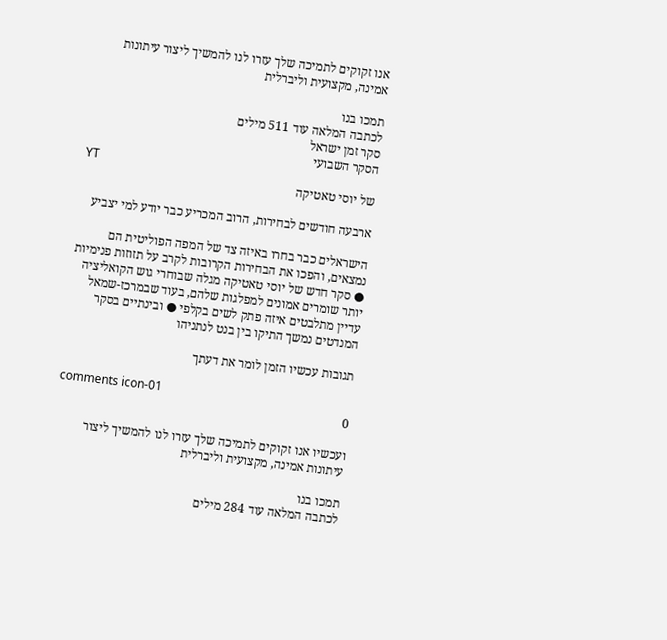אנו זקוקים לתמיכה שלך עזרו לנו להמשיך ליצור עיתונות אמינה, מקצועית וליברלית

תמכו בנו
לכתבה המלאה עוד 511 מילים
סקר זמן ישראל
הסקר השבועי
YT
של יוסי טאטיקה

ארבעה חודשים לבחירות, הרוב המכריע כבר יודע למי יצביע

הישראלים כבר בחרו באיזה צד של המפה הפוליטית הם נמצאים, והפכו את הבחירות הקרובות לקרב על תזוזות פנימיות ● סקר חדש של יוסי טאטיקה מגלה שבוחרי גוש הקואליציה יותר שומרים אמונים למפלגות שלהם, בעוד שבמרכז-שמאל עדיין מתלבטים איזה פתק לשים בקלפי ● ובינתיים בסקר המנדטים נמשך התיקו בין בנט לנתניהו

תגובות עכשיו הזמן לומר את דעתך

comments icon-01
0

ועכשיו אנו זקוקים לתמיכה שלך עזרו לנו להמשיך ליצור עיתונות אמינה, מקצועית וליברלית

תמכו בנו
לכתבה המלאה עוד 284 מילים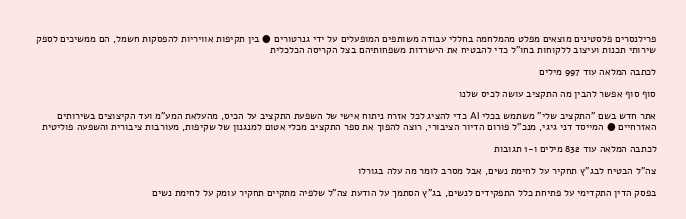פרילנסרים פלסטינים מוצאים מפלט מהמלחמה בחללי עבודה משותפים המופעלים על ידי גנרטורים ● בין תקיפות אוויריות להפסקות חשמל, הם ממשיכים לספק שירותי תכנות ועיצוב ללקוחות בחו"ל כדי להבטיח את הישרדות משפחותיהם בצל הקריסה הכלכלית

לכתבה המלאה עוד 997 מילים

סוף סוף אפשר להבין מה התקציב עושה לכיס שלנו

אתר חדש בשם "התקציב שלי" משתמש בכלי AI כדי להציג לכל אזרח ניתוח אישי של השפעת התקציב על הכיס, מהעלאת המע"מ ועד הקיצוצים בשירותים האזרחיים ● המייסד דני גיגי, מנכ"ל פורום הדיור הציבורי, רוצה להפוך את ספר התקציב מכלי אטום למנגנון של שקיפות, מעורבות ציבורית והשפעה פוליטית

לכתבה המלאה עוד 832 מילים ו-1 תגובות

צה"ל הבטיח לבג"ץ תחקיר על לחימת נשים, אבל מסרב לומר מה עלה בגורלו

בפסק הדין התקדימי על פתיחת כלל התפקידים לנשים, בג"ץ הסתמך על הודעת צה"ל שלפיה מתקיים תחקיר עומק על לחימת נשים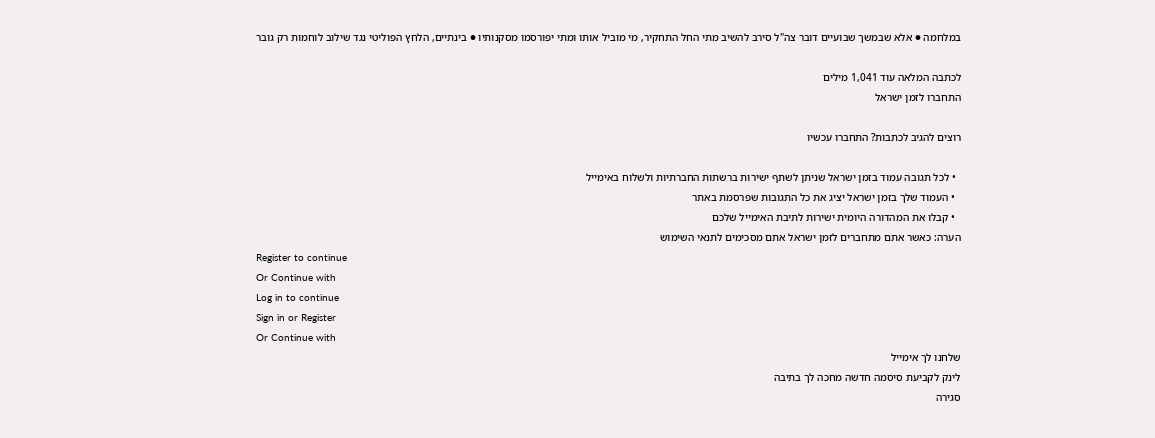במלחמה ● אלא שבמשך שבועיים דובר צה"ל סירב להשיב מתי החל התחקיר, מי מוביל אותו ומתי יפורסמו מסקנותיו ● בינתיים, הלחץ הפוליטי נגד שילוב לוחמות רק גובר

לכתבה המלאה עוד 1,041 מילים
התחברו לזמן ישראל

רוצים להגיב לכתבות? התחברו עכשיו

  • לכל תגובה עמוד בזמן ישראל שניתן לשתף ישירות ברשתות החברתיות ולשלוח באימייל
  • העמוד שלך בזמן ישראל יציג את כל התגובות שפרסמת באתר
  • קבלו את המהדורה היומית ישירות לתיבת האימייל שלכם
הערה: כאשר אתם מתחברים לזמן ישראל אתם מסכימים לתנאי השימוש
Register to continue
Or Continue with
Log in to continue
Sign in or Register
Or Continue with
שלחנו לך אימייל
לינק לקביעת סיסמה חדשה מחכה לך בתיבה
סגירה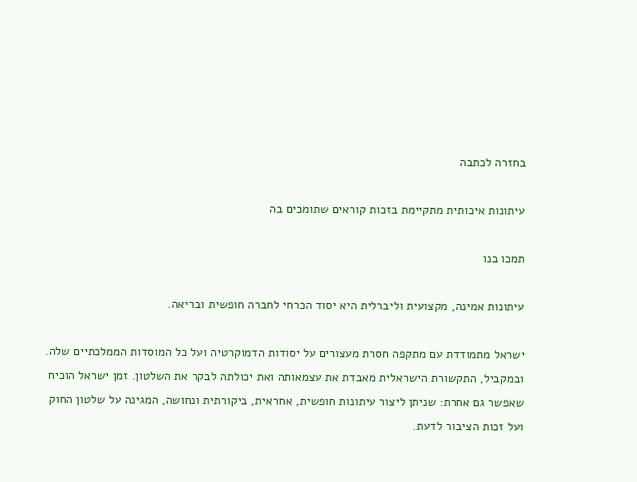בחזרה לכתבה

עיתונות איכותית מתקיימת בזכות קוראים שתומכים בה

תמכו בנו

עיתונות אמינה, מקצועית וליברלית היא יסוד הכרחי לחברה חופשית ובריאה.

ישראל מתמודדת עם מתקפה חסרת מעצורים על יסודות הדמוקרטיה ועל כל המוסדות הממלכתיים שלה. ובמקביל, התקשורת הישראלית מאבדת את עצמאותה ואת יכולתה לבקר את השלטון. זמן ישראל הוכיח שאפשר גם אחרת: שניתן ליצור עיתונות חופשית, אחראית, ביקורתית ונחושה, המגינה על שלטון החוק ועל זכות הציבור לדעת.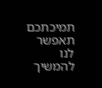תמיכתכם תאפשר לנו להמשיך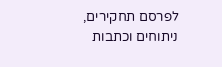לפרסם תחקירים, ניתוחים וכתבות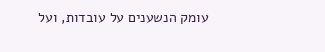עומק הנשענים על עובדות, ועל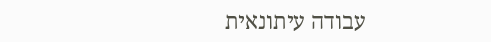עבודה עיתונאית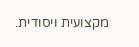מקצועית ויסודית.